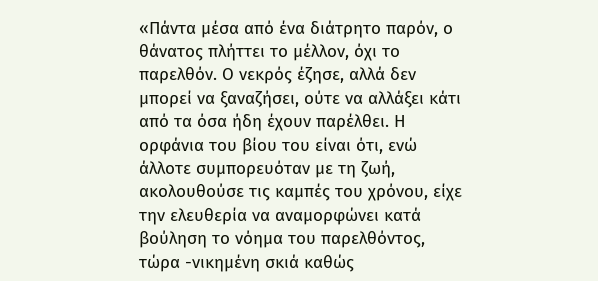«Πάντα μέσα από ένα διάτρητο παρόν, ο θάνατος πλήττει το μέλλον, όχι το παρελθόν. Ο νεκρός έζησε, αλλά δεν μπορεί να ξαναζήσει, ούτε να αλλάξει κάτι από τα όσα ήδη έχουν παρέλθει. Η ορφάνια του βίου του είναι ότι, ενώ άλλοτε συμπορευόταν με τη ζωή, ακολουθούσε τις καμπές του χρόνου, είχε την ελευθερία να αναμορφώνει κατά βούληση το νόημα του παρελθόντος, τώρα -νικημένη σκιά καθώς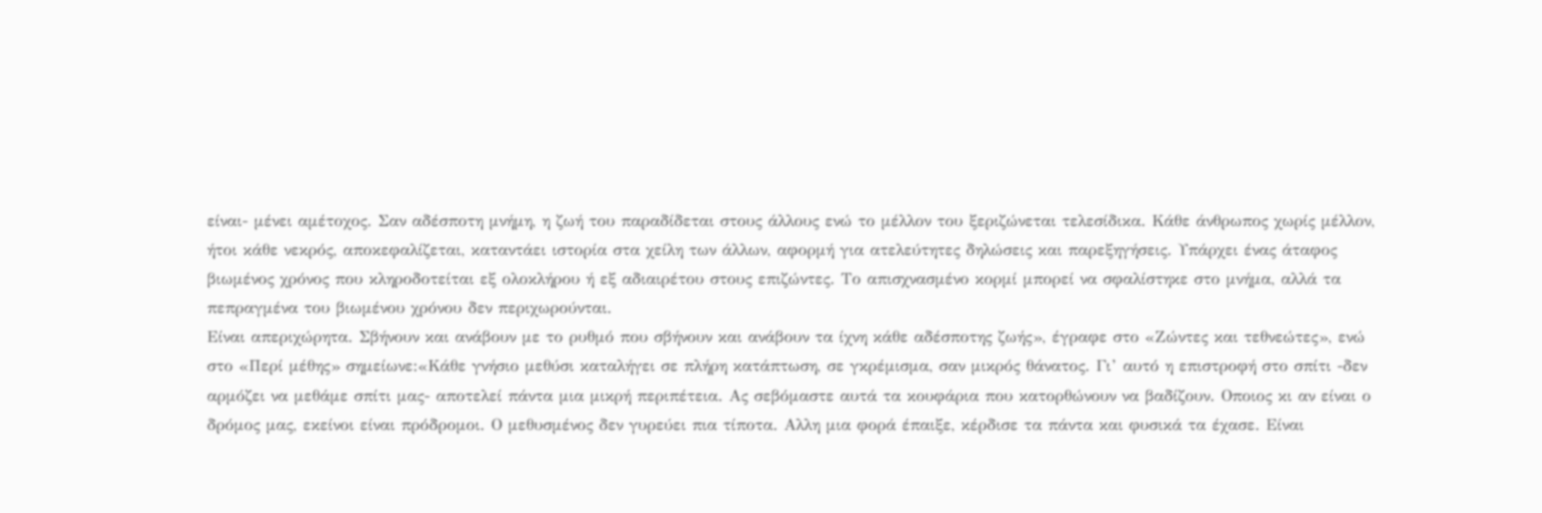είναι- μένει αμέτοχος. Σαν αδέσποτη μνήμη, η ζωή του παραδίδεται στους άλλους ενώ το μέλλον του ξεριζώνεται τελεσίδικα. Κάθε άνθρωπος χωρίς μέλλον, ήτοι κάθε νεκρός, αποκεφαλίζεται, καταντάει ιστορία στα χείλη των άλλων, αφορμή για ατελεύτητες δηλώσεις και παρεξηγήσεις. Υπάρχει ένας άταφος βιωμένος χρόνος που κληροδοτείται εξ ολοκλήρου ή εξ αδιαιρέτου στους επιζώντες. Το απισχνασμένο κορμί μπορεί να σφαλίστηκε στο μνήμα, αλλά τα πεπραγμένα του βιωμένου χρόνου δεν περιχωρούνται.
Είναι απεριχώρητα. Σβήνουν και ανάβουν με το ρυθμό που σβήνουν και ανάβουν τα ίχνη κάθε αδέσποτης ζωής», έγραφε στο «Ζώντες και τεθνεώτες», ενώ στο «Περί μέθης» σημείωνε:«Κάθε γνήσιο μεθύσι καταλήγει σε πλήρη κατάπτωση, σε γκρέμισμα, σαν μικρός θάνατος. Γι’ αυτό η επιστροφή στο σπίτι -δεν αρμόζει να μεθάμε σπίτι μας- αποτελεί πάντα μια μικρή περιπέτεια. Ας σεβόμαστε αυτά τα κουφάρια που κατορθώνουν να βαδίζουν. Οποιος κι αν είναι ο δρόμος μας, εκείνοι είναι πρόδρομοι. Ο μεθυσμένος δεν γυρεύει πια τίποτα. Αλλη μια φορά έπαιξε, κέρδισε τα πάντα και φυσικά τα έχασε. Είναι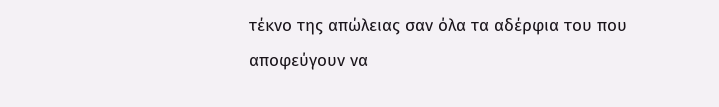τέκνο της απώλειας σαν όλα τα αδέρφια του που αποφεύγουν να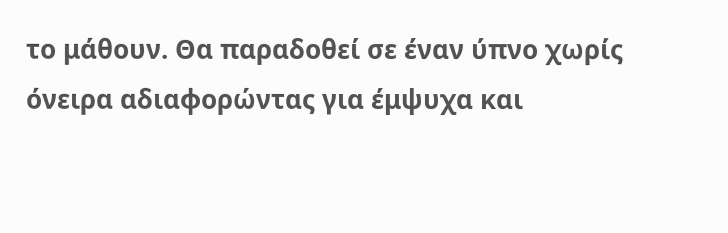το μάθουν. Θα παραδοθεί σε έναν ύπνο χωρίς όνειρα αδιαφορώντας για έμψυχα και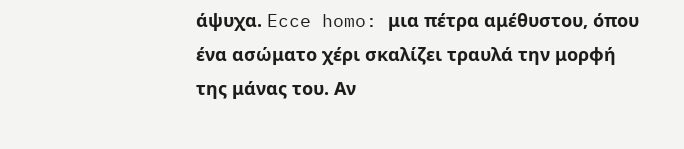άψυχα. Ecce homo: μια πέτρα αμέθυστου, όπου ένα ασώματο χέρι σκαλίζει τραυλά την μορφή της μάνας του. Αν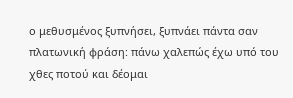ο μεθυσμένος ξυπνήσει, ξυπνάει πάντα σαν πλατωνική φράση: πάνω χαλεπώς έχω υπό του χθες ποτού και δέομαι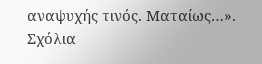αναψυχής τινός. Ματαίως…».
Σχόλια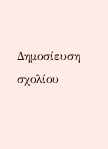Δημοσίευση σχολίου